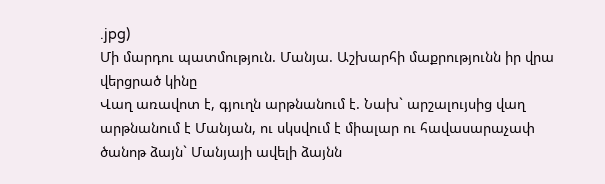.jpg)
Մի մարդու պատմություն. Մանյա. Աշխարհի մաքրությունն իր վրա վերցրած կինը
Վաղ առավոտ է, գյուղն արթնանում է. Նախ` արշալույսից վաղ արթնանում է Մանյան, ու սկսվում է միալար ու հավասարաչափ ծանոթ ձայն` Մանյայի ավելի ձայնն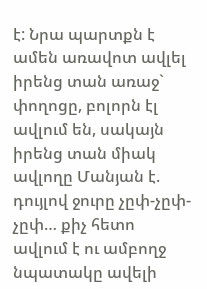է: Նրա պարտքն է ամեն առավոտ ավլել իրենց տան առաջ` փողոցը, բոլորն էլ ավլում են, սակայն իրենց տան միակ ավլողը Մանյան է. դույլով ջուրը չըփ-չըփ-չըփ… քիչ հետո ավլում է ու ամբողջ նպատակը ավելի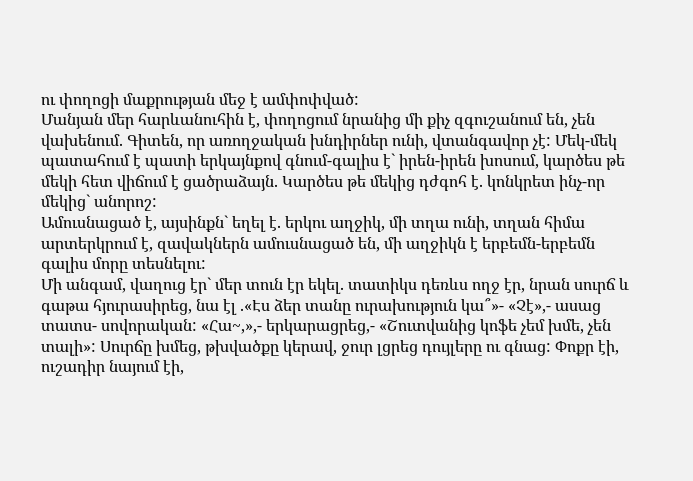ու փողոցի մաքրության մեջ է ամփոփված:
Մանյան մեր հարևանուհին է, փողոցում նրանից մի քիչ զգուշանում են, չեն վախենում. Գիտեն, որ առողջական խնդիրներ ունի, վտանգավոր չէ: Մեկ-մեկ պատահում է պատի երկայնքով գնում-գալիս է` իրեն-իրեն խոսում, կարծես թե մեկի հետ վիճում է ցածրաձայն. Կարծես թե մեկից դժգոհ է. կոնկրետ ինչ-որ մեկից` անորոշ:
Ամուսնացած է, այսինքն` եղել է. երկու աղջիկ, մի տղա ունի, տղան հիմա արտերկրում է, զավակներն ամուսնացած են, մի աղջիկն է երբեմն-երբեմն գալիս մորը տեսնելու:
Մի անգամ, վաղուց էր` մեր տուն էր եկել. տատիկս դեռևս ողջ էր, նրան սուրճ և գաթա հյուրասիրեց, նա էլ .«Էս ձեր տանը ուրախություն կա՞»- «Չէ»,- ասաց տատս- սովորական: «Հա~,»,- երկարացրեց,- «Շուտվանից կոֆե չեմ խմե, չեն տալի»: Սուրճը խմեց, թխվածքը կերավ, ջուր լցրեց դույլերը ու գնաց: Փոքր էի, ուշադիր նայում էի,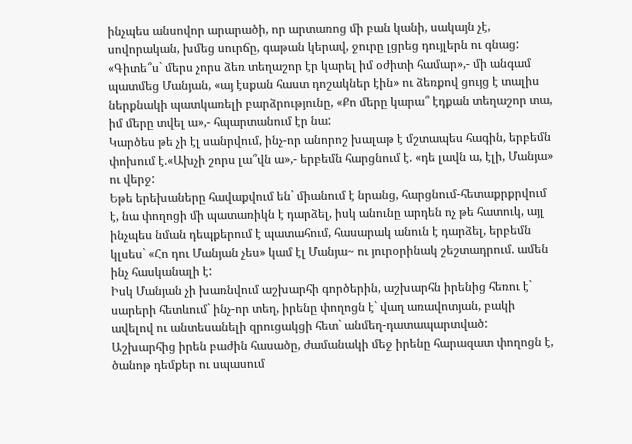ինչպես անսովոր արարածի, որ արտառոց մի բան կանի, սակայն չէ, սովորական, խմեց սուրճը, գաթան կերավ, ջուրը լցրեց դույլերն ու գնաց:
«Գիտե՞ս` մերս չորս ձեռ տեղաշոր էր կարել իմ օժիտի համար»,- մի անգամ պատմեց Մանյան, «այ էսքան հաստ դոշակներ էին» ու ձեռքով ցույց է տալիս ներքնակի պատկառելի բարձրությունը, «Քո մերը կարա՞ էդքան տեղաշոր տա, իմ մերը տվել ա»,- հպարտանում էր նա:
Կարծես թե չի էլ սանրվում, ինչ-որ անորոշ խալաթ է մշտապես հագին, երբեմն փոխում է.«Ախչի շորս լա՞վն ա»,- երբեմն հարցնում է. «դե լավն ա, էլի, Մանյա» ու վերջ:
Եթե երեխաները հավաքվում են` միանում է նրանց, հարցնում-հետաքրքրվում է, նա փողոցի մի պատառիկն է դարձել, իսկ անունը արդեն ոչ թե հատուկ, այլ ինչպես նման դեպքերում է պատահում, հասարակ անուն է դարձել, երբեմն կլսես` «Հո դու Մանյան չես» կամ էլ Մանյա~ ու յուրօրինակ շեշտադրում. ամեն ինչ հասկանալի է:
Իսկ Մանյան չի խառնվում աշխարհի գործերին, աշխարհն իրենից հեռու է` սարերի հետևում` ինչ-որ տեղ, իրենը փողոցն է` վաղ առավոտյան, բակի ավելով ու անտեսանելի զրուցակցի հետ` անմեղ-դատապարտված:
Աշխարհից իրեն բաժին հասածը, ժամանակի մեջ իրենը հարազատ փողոցն է, ծանոթ դեմքեր ու սպասում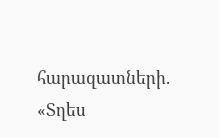հարազատների. «Տղես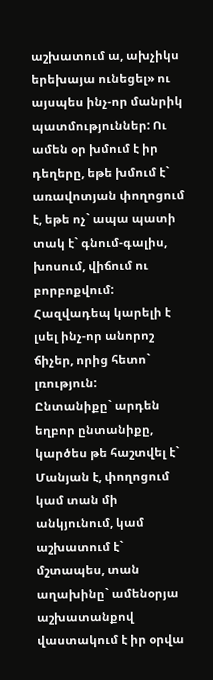աշխատում ա, ախչիկս երեխայա ունեցել» ու այսպես ինչ-որ մանրիկ պատմություններ: Ու ամեն օր խմում է իր դեղերը, եթե խմում է` առավոտյան փողոցում է, եթե ոչ` ապա պատի տակ է` գնում-գալիս, խոսում, վիճում ու բորբոքվում: Հազվադեպ կարելի է լսել ինչ-որ անորոշ ճիչեր, որից հետո` լռություն:
Ընտանիքը` արդեն եղբոր ընտանիքը, կարծես թե հաշտվել է` Մանյան է, փողոցում կամ տան մի անկյունում, կամ աշխատում է` մշտապես, տան աղախինը` ամենօրյա աշխատանքով վաստակում է իր օրվա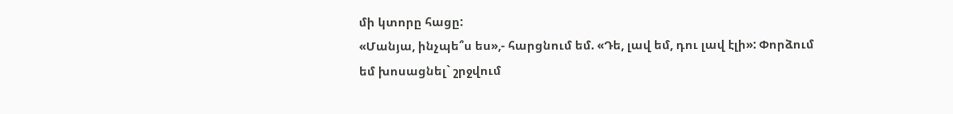մի կտորը հացը:
«Մանյա, ինչպե՞ս ես»,- հարցնում եմ. «Դե, լավ եմ, դու լավ էլի»: Փորձում եմ խոսացնել` շրջվում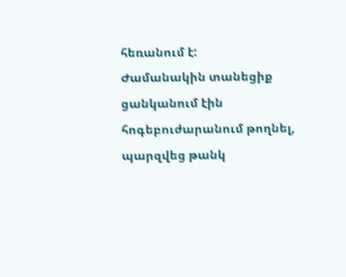հեռանում է:
Ժամանակին տանեցիք ցանկանում էին հոգեբուժարանում թողնել, պարզվեց թանկ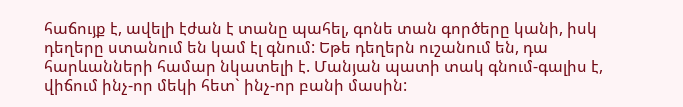հաճույք է, ավելի էժան է տանը պահել, գոնե տան գործերը կանի, իսկ դեղերը ստանում են կամ էլ գնում: Եթե դեղերն ուշանում են, դա հարևանների համար նկատելի է. Մանյան պատի տակ գնում-գալիս է, վիճում ինչ-որ մեկի հետ` ինչ-որ բանի մասին: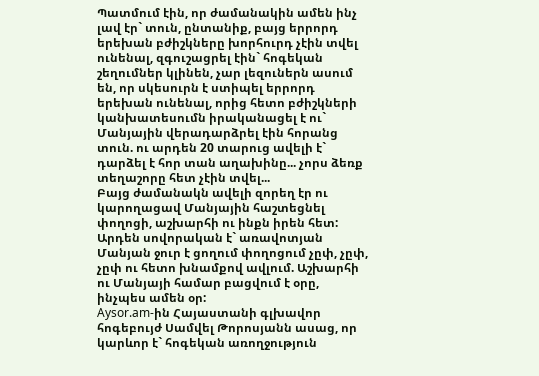Պատմում էին, որ ժամանակին ամեն ինչ լավ էր` տուն, ընտանիք, բայց երրորդ երեխան բժիշկները խորհուրդ չէին տվել ունենալ, զգուշացրել էին` հոգեկան շեղումներ կլինեն, չար լեզուներն ասում են, որ սկեսուրն է ստիպել երրորդ երեխան ունենալ, որից հետո բժիշկների կանխատեսումն իրականացել է ու` Մանյային վերադարձրել էին հորանց տուն. ու արդեն 20 տարուց ավելի է` դարձել է հոր տան աղախինը... չորս ձեռք տեղաշորը հետ չէին տվել...
Բայց ժամանակն ավելի զորեղ էր ու կարողացավ Մանյային հաշտեցնել փողոցի, աշխարհի ու ինքն իրեն հետ: Արդեն սովորական է` առավոտյան Մանյան ջուր է ցողում փողոցում չըփ, չըփ, չըփ ու հետո խնամքով ավլում. Աշխարհի ու Մանյայի համար բացվում է օրը, ինչպես ամեն օր:
Aysor.am-ին Հայաստանի գլխավոր հոգեբույժ Սամվել Թորոսյանն ասաց, որ կարևոր է` հոգեկան առողջություն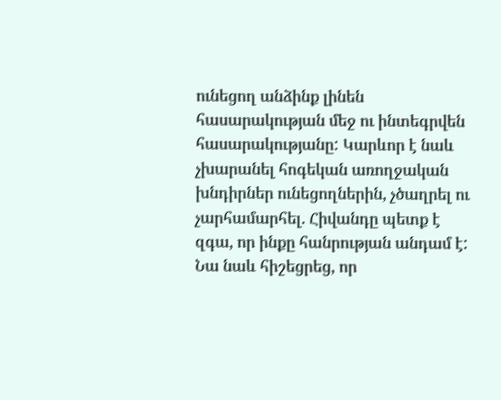ունեցող անձինք լինեն հասարակության մեջ ու ինտեգրվեն հասարակությանը: Կարևոր է նաև չխարանել հոգեկան առողջական խնդիրներ ունեցողներին, չծաղրել ու չարհամարհել. Հիվանդը պետք է զգա, որ ինքը հանրության անդամ է: Նա նաև հիշեցրեց, որ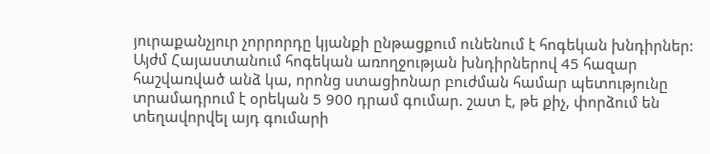յուրաքանչյուր չորրորդը կյանքի ընթացքում ունենում է հոգեկան խնդիրներ:
Այժմ Հայաստանում հոգեկան առողջության խնդիրներով 45 հազար հաշվառված անձ կա, որոնց ստացիոնար բուժման համար պետությունը տրամադրում է օրեկան 5 900 դրամ գումար. շատ է, թե քիչ, փորձում են տեղավորվել այդ գումարի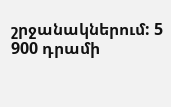շրջանակներում: 5 900 դրամի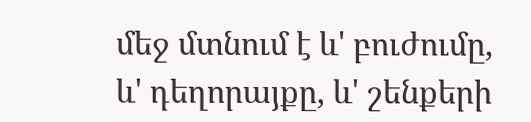մեջ մտնում է և' բուժումը, և' դեղորայքը, և' շենքերի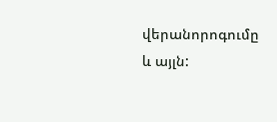վերանորոգումը և այլն: